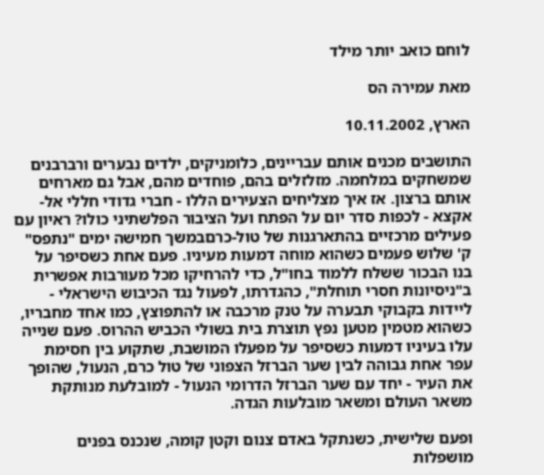לוחם כואב יותר מילד

מאת עמירה הס

הארץ, 10.11.2002

התושבים מכנים אותם עבריינים, כלומניקים, ילדים נבערים ורברבנים שמשחקים במלחמה. מזלזלים בהם, פוחדים מהם, אבל גם מארחים אותם ברצון. אז איך מצליחים הצעירים הללו - חברי גדודי חללי אל-אקצא - לכפות סדר יום על הפתח ועל הציבור הפלשתיני כולו? ראיון עם פעילים מרכזיים בהתארגנות של טול-כרםבמשך חמישה ימים "נתפס" ק' שלוש פעמים כשהוא מוחה דמעות מעיניו. פעם אחת כשסיפר על בנו הבכור ששלח ללמוד בחו"ל, כדי להרחיקו מכל מעורבות אפשרית ב"ניסיונות חסרי תוחלת", כהגדרתו, לפעול נגד הכיבוש הישראלי - ליידות בקבוקי תבערה על טנק מרכבה או להתפוצץ, כמו אחד מחבריו, כשהוא מטמין מטען נפץ תוצרת בית בשולי הכביש ההרוס. פעם שנייה עלו בעיניו דמעות כשסיפר על מפעלו המושבת, שתקוע בין חסימת עפר אחת גבוהה לבין שער הברזל הצפוני של טול כרם, הנעול, שהופך את העיר - יחד עם שער הברזל הדרומי הנעול - למובלעת מנותקת משאר העולם ומשאר מובלעות הגדה.

ופעם שלישית, כשנתקל באדם צנום וקטן קומה, שנכנס בפנים מושפלות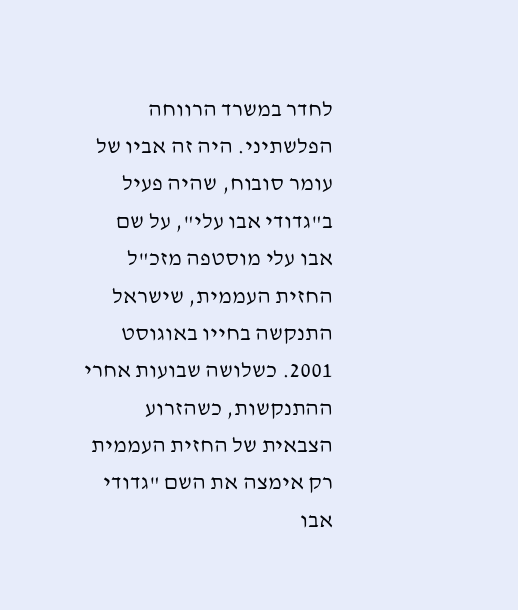לחדר במשרד הרווחה הפלשתיני. היה זה אביו של עומר סובוח, שהיה פעיל ב"גדודי אבו עלי", על שם אבו עלי מוסטפה מזכ"ל החזית העממית, שישראל התנקשה בחייו באוגוסט 2001. כשלושה שבועות אחרי ההתנקשות, כשהזרוע הצבאית של החזית העממית רק אימצה את השם "גדודי אבו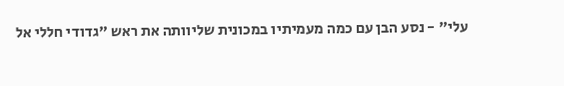עלי" - נסע הבן עם כמה מעמיתיו במכונית שליוותה את ראש "גדודי חללי אל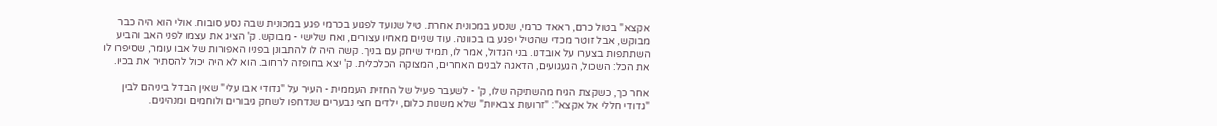אקצא" בטול כרם, ראאד כרמי, שנסע במכונית אחרת. טיל שנועד לפגוע בכרמי פגע במכונית שבה נסע סובוח. אולי הוא היה כבר מבוקש, אבל זוטר מכדי שהטיל יפגע בו בכוונה. עוד שניים מאחיו עצורים, ואח שלישי - מבוקש. ק' הציג את עצמו לפני האב והביע השתתפות בצערו על אובדנו. בני הגדול, אמר לו, תמיד שיחק עם בניך. קשה היה לו להתבונן בפניו האפורות של אבו עומר, שסיפרו לו את הכל: השכול, הגעגועים, הדאגה לבנים האחרים, המצוקה הכלכלית. ק' יצא בחופזה לרחוב. הוא לא היה יכול להסתיר את בכיו.

אחר כך, כשקצת הגיח מהשתיקה שלו, ק' - לשעבר פעיל של החזית העממית - העיר על "גדודי אבו עלי" שאין הבדל ביניהם לבין "גדודי חללי אל אקצא": "זרועות צבאיות" שלא משנות כלום, ילדים חצי נבערים שנדחפו לשחק גיבורים ולוחמים ומנהיגים.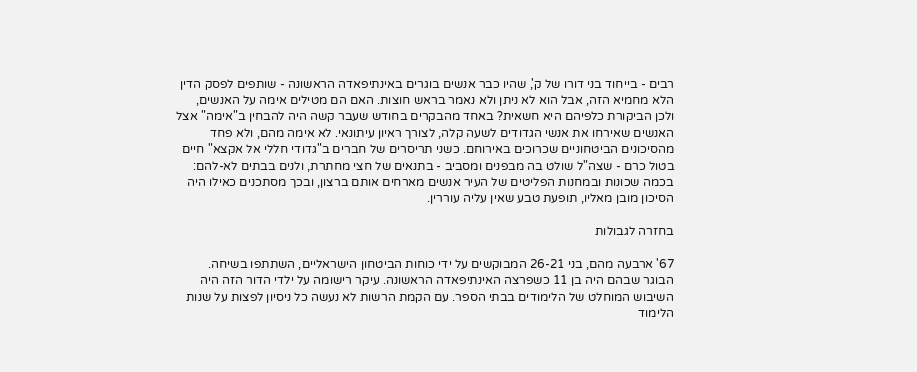רבים - בייחוד בני דורו של ק', שהיו כבר אנשים בוגרים באינתיפאדה הראשונה - שותפים לפסק הדין הלא מחמיא הזה, אבל הוא לא ניתן ולא נאמר בראש חוצות. האם הם מטילים אימה על האנשים, ולכן הביקורת כלפיהם היא חשאית? באחד מהבקרים בחודש שעבר קשה היה להבחין ב"אימה" אצל האנשים שאירחו את אנשי הגדודים לשעה קלה, לצורך ראיון עיתונאי. לא אימה מהם, ולא פחד מהסיכונים הביטחוניים שכרוכים באירוחם. כשני תריסרים של חברים ב"גדודי חללי אל אקצא" חיים בטול כרם - שצה"ל שולט בה מבפנים ומסביב - בתנאים של חצי מחתרת, ולנים בבתים לא-להם: בכמה שכונות ובמחנות הפליטים של העיר אנשים מארחים אותם ברצון, ובכך מסתכנים כאילו היה הסיכון מובן מאליו, תופעת טבע שאין עליה עוררין.

בחזרה לגבולות

67' ארבעה מהם, בני 26-21 המבוקשים על ידי כוחות הביטחון הישראליים, השתתפו בשיחה. הבוגר שבהם היה בן 11 כשפרצה האינתיפאדה הראשונה. עיקר רישומה על ילדי הדור הזה היה השיבוש המוחלט של הלימודים בבתי הספר. עם הקמת הרשות לא נעשה כל ניסיון לפצות על שנות הלימוד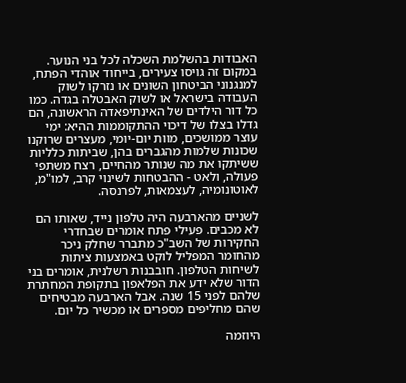האבודות בהשלמת השכלה לכל בני הנוער. במקום זה גויסו צעירים, בייחוד אוהדי הפתח, למנגנוני הביטחון השונים או נזרקו לשוק העבודה בישראל או לשוק האבטלה בגדה. כמו כל דור הילדים של האינתיפאדה הראשונה, הם גדלו בצלו של דיכוי ההתקוממות ההיא: ימי עוצר ממושכים, מוות יום-יומי, מעצרים שרוקנו שכונות שלמות מהגברים בהן, שביתות כלליות ששיתקו את מה שנותר מהחיים, רצח משתפי פעולה, ולאט - ההבטחות לשינוי קרב, למו"מ, לאוטונומיה, לעצמאות, לפרנסה.

לשניים מהארבעה היה טלפון נייד, שאותו הם לא מכבים. פעילי פתח אומרים שבחדרי החקירות של השב"כ מתברר שחלק ניכר מהחומר המפליל לוקט באמצעות ציתות לשיחות הטלפון. חובבנות רשלנית, אומרים בני הדור שלא ידע את הפלאפון בתקופת המחתרת שלהם לפני 15 שנה. אבל הארבעה מבטיחים שהם מחליפים מספרים או מכשיר כל יום.

היוזמה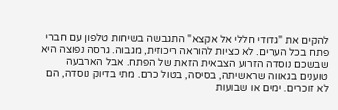להקים את "גדודי חללי אל אקצא" התגבשה בשיחות טלפון עם חברי פתח בכל הערים. לא כציות להוראה ריכוזית, מגבוה. גרסה נפוצה היא שבשכם נוסדה הזרוע הצבאית הזאת של הפתח. אבל הארבעה טוענים בגאווה שראשיתה, בסיסה, בטול כרם. מתי בדיוק נוסדה, הם לא זוכרים. ימים או שבועות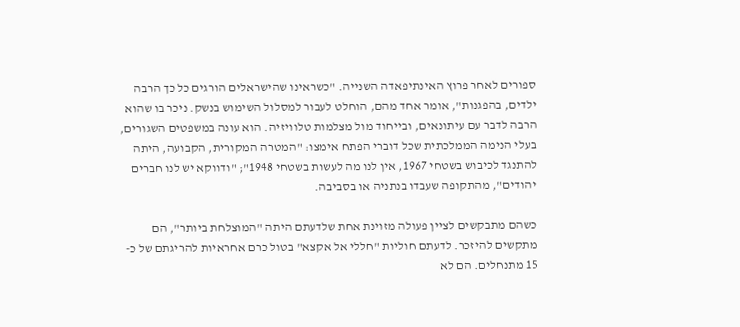ספורים לאחר פרוץ האינתיפאדה השנייה. "כשראינו שהישראלים הורגים כל כך הרבה ילדים, בהפגנות", אומר אחד מהם, הוחלט לעבור למסלול השימוש בנשק. ניכר בו שהוא הרבה לדבר עם עיתונאים, ובייחוד מול מצלמות טלוויזיה. הוא עונה במשפטים השגורים, בעלי הנימה הממלכתית שכל דוברי הפתח אימצו: "המטרה המקורית, הקבועה, היתה להתנגד לכיבוש בשטחי 1967, אין לנו מה לעשות בשטחי 1948"; "ודווקא יש לנו חברים יהודים", מהתקופה שעבדו בנתניה או בסביבה.

כשהם מתבקשים לציין פעולה מזוינת אחת שלדעתם היתה "המוצלחת ביותר", הם מתקשים להיזכר. לדעתם חוליות "חללי אל אקצא" בטול כרם אחראיות להריגתם של כ- 15 מתנחלים. הם לא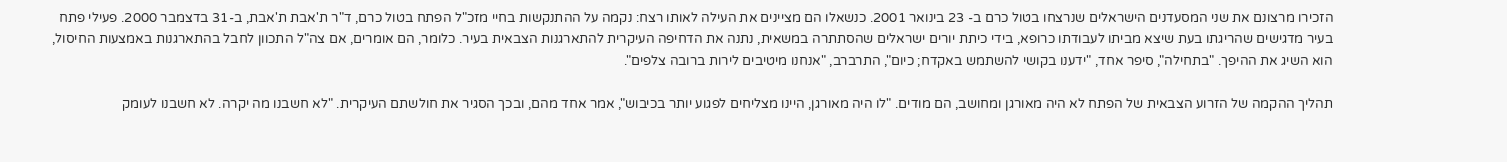הזכירו מרצונם את שני המסעדנים הישראלים שנרצחו בטול כרם ב- 23 בינואר 2001. כנשאלו הם מציינים את העילה לאותו רצח: נקמה על ההתנקשות בחיי מזכ"ל הפתח בטול כרם, ד"ר ת'אבת ת'אבת, ב-31 בדצמבר 2000. פעילי פתח בעיר מדגישים שהריגתו בעת שיצא מביתו לעבודתו כרופא, בידי כיתת יורים ישראלים שהסתתרה במשאית, נתנה את הדחיפה העיקרית להתארגנות הצבאית בעיר. כלומר, הם אומרים, אם צה"ל התכוון לחבל בהתארגנות באמצעות החיסול, הוא השיג את ההיפך. "בתחילה", סיפר אחד, "ידענו בקושי להשתמש באקדח; כיום", התרברב, "אנחנו מיטיבים לירות ברובה צלפים".

תהליך ההקמה של הזרוע הצבאית של הפתח לא היה מאורגן ומחושב, הם מודים. "לו היה מאורגן, היינו מצליחים לפגוע יותר בכיבוש", אמר אחד מהם, ובכך הסגיר את חולשתם העיקרית. "לא חשבנו מה יקרה. לא חשבנו לעומק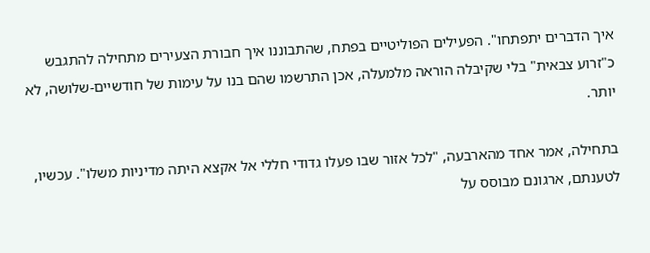איך הדברים יתפתחו". הפעילים הפוליטיים בפתח, שהתבוננו איך חבורת הצעירים מתחילה להתגבש כ"זרוע צבאית" בלי שקיבלה הוראה מלמעלה, אכן התרשמו שהם בנו על עימות של חודשיים-שלושה, לא יותר.

בתחילה, אמר אחד מהארבעה, "לכל אזור שבו פעלו גדודי חללי אל אקצא היתה מדיניות משלו". עכשיו, לטענתם, ארגונם מבוסס על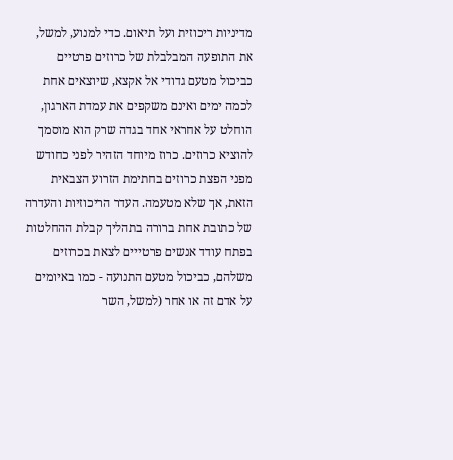מדיניות ריכוזית ועל תיאום. כדי למנוע, למשל, את התופעה המבלבלת של כרוזים פרטיים כביכול מטעם גדודי אל אקצא, שיוצאים אחת לכמה ימים ואינם משקפים את עמדת הארגון, הוחלט על אחראי אחד בגדה שרק הוא מוסמך להוציא כרוזים. כרוז מיוחד הזהיר לפני כחודש מפני הפצת כרוזים בחתימת הזרוע הצבאית הזאת, אך שלא מטעמה. העדר הריכוזיות והעדרה של כתובת אחת ברורה בתהליך קבלת ההחלטות בפתח עודד אנשים פרטייים לצאת בכרוזים משלהם, כביכול מטעם התנועה - כמו באיומים על אדם זה או אחר (למשל, השר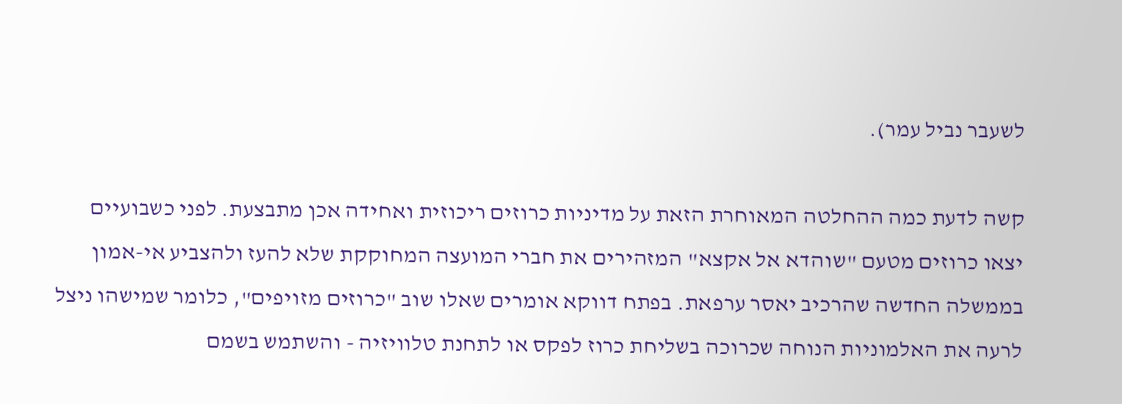לשעבר נביל עמר).

קשה לדעת כמה ההחלטה המאוחרת הזאת על מדיניות כרוזים ריכוזית ואחידה אכן מתבצעת. לפני כשבועיים יצאו כרוזים מטעם "שוהדא אל אקצא" המזהירים את חברי המועצה המחוקקת שלא להעז ולהצביע אי-אמון בממשלה החדשה שהרכיב יאסר ערפאת. בפתח דווקא אומרים שאלו שוב "כרוזים מזויפים", כלומר שמישהו ניצל לרעה את האלמוניות הנוחה שכרוכה בשליחת כרוז לפקס או לתחנת טלוויזיה - והשתמש בשמם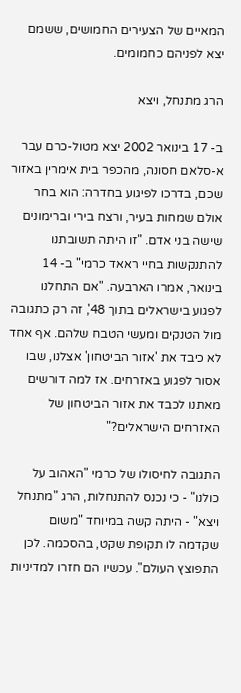המאיים של הצעירים החמושים, ששמם יצא לפניהם כחמומים.

הרג מתנחל, ויצא

ב- 17 בינואר 2002 יצא מטול-כרם עבר א-סלאם חסונה, מהכפר בית אימרין באזור שכם, בדרכו לפיגוע בחדרה: הוא בחר אולם שמחות בעיר, ורצח בירי וברימונים שישה בני אדם. "זו היתה תשובתנו להתנקשות בחיי ראאד כרמי" ב- 14 בינואר, אמרו הארבעה. "אם התחלנו לפגוע בישראלים בתוך 48', זה רק כתגובה מול הטנקים ומעשי הטבח שלהם. אף אחד לא כיבד את 'אזור הביטחון' אצלנו, שבו אסור לפגוע באזרחים. אז למה דורשים מאתנו לכבד את אזור הביטחון של האזרחים הישראלים?"

התגובה לחיסולו של כרמי "האהוב על כולנו" - כי נכנס להתנחלות, הרג "מתנחל ויצא" - היתה קשה במיוחד "משום שקדמה לו תקופת שקט, בהסכמה. לכן התפוצץ העולם". עכשיו הם חזרו למדיניות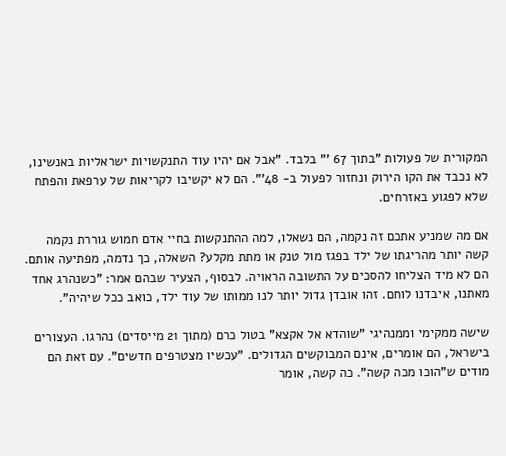המקורית של פעולות "בתוך 67 '" בלבד. "אבל אם יהיו עוד התנקשויות ישראליות באנשינו, לא נכבד את הקו הירוק ונחזור לפעול ב- 48'". הם לא יקשיבו לקריאות של ערפאת והפתח שלא לפגוע באזרחים.

אם מה שמניע אתכם זה נקמה, הם נשאלו, למה ההתנקשות בחיי אדם חמוש גוררת נקמה קשה יותר מהריגתו של ילד בפגז מול טנק או מתת מקלע? השאלה, כך נדמה, מפתיעה אותם. הם לא מיד הצליחו להסכים על התשובה הראויה. לבסוף, הצעיר שבהם אמר: "כשנהרג אחד מאתנו, איבדנו לוחם. זהו אובדן גדול יותר לנו ממותו של עוד ילד, כואב ככל שיהיה".

שישה ממקימי וממנהיגי "שוהדא אל אקצא" בטול כרם (מתוך 21 מייסדים) נהרגו. העצורים בישראל, הם אומרים, אינם המבוקשים הגדולים. "עכשיו מצטרפים חדשים". עם זאת הם מודים ש"הוכו מכה קשה". כה קשה, אומר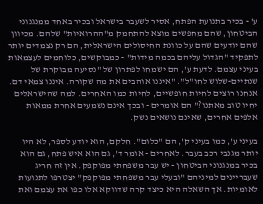ע' - בכיר בתנועת הפתח, אסיר לשעבר בישראל ובכיר באחד ממנגנוני הביטחון, שהם מחפשים מוצא להתחמק מ"ההרואיות" שלהם. מכיוון שהם יודעים שהם על כוונת החיסולים הישראלית, הם רק נצמדים יותר לתפקיד "הגדול עליהם בכמה מידות" - כמבוקשים, כלוחמים לעצמאות בעיני עצמם. לדעת ע', הם ישמחו לפתרון של "נסיעה מבוקרת של שנתיים-שלוש לחו"ל". "איננו אוהבים את מה שקורה. איננו צמאי דם. אנחנו רוצים לחיות חופשיים, לחיות כמו האחרים. למה שהישראלים יחיו טוב מאתנו?" הם אומרים - ובכך אינם נשמעים אחרת ממאות אלפים אחרים, שאינם נושאים נשק.

בעיני ע', כמו בעיני ק', הם "כלום". חלקם, הוא יודע לספר, לא היו יותר מגנבי רכב בעבר. לאחרים - אומר ד', גם הוא איש פתח, גם הוא בכיר במנגנוני הביטחון - יש עבר משפחתי מפוקפק. אין זה חריג שעבריינים למיניהם "ובעלי עבר משפחתי מפוקפק" יצטרפו לתנועות לאומיות. אך השאלה היא כיצד קרה שדווקא אלו כפו את עצמם ואת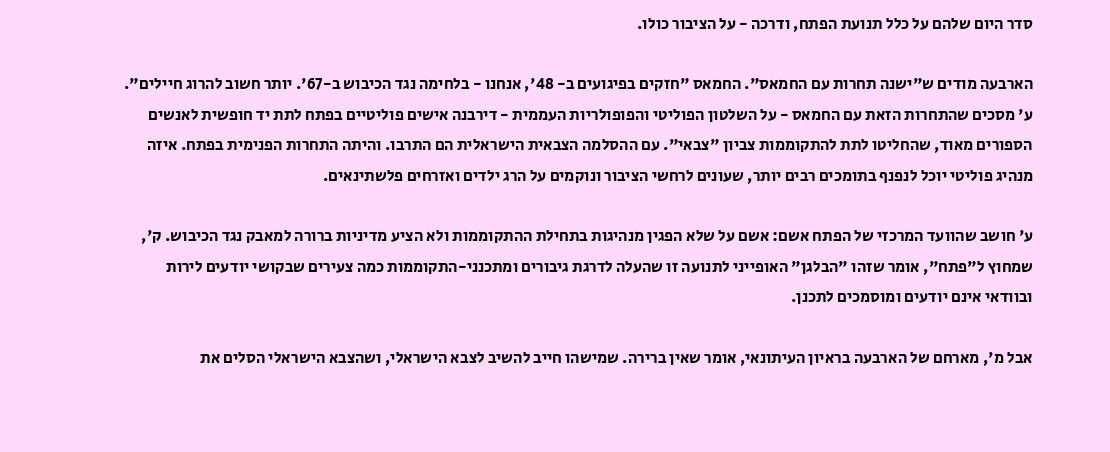סדר היום שלהם על כלל תנועת הפתח, ודרכה - על הציבור כולו.

הארבעה מודים ש"ישנה תחרות עם החמאס". החמאס "חזקים בפיגועים ב- 48', אנחנו - בלחימה נגד הכיבוש ב-67'. יותר חשוב להרוג חיילים". ע' מסכים שהתחרות הזאת עם החמאס - על השלטון הפוליטי והפופולריות העממית - דירבנה אישים פוליטיים בפתח לתת יד חופשית לאנשים הספורים מאוד, שהחליטו לתת להתקוממות צביון "צבאי". עם ההסלמה הצבאית הישראלית הם התרבו. והיתה התחרות הפנימית בפתח. איזה מנהיג פוליטי יוכל לנפנף בתומכים רבים יותר, שעונים לרחשי הציבור ונוקמים על הרג ילדים ואזרחים פלשתינאים.

ע' חושב שהוועד המרכזי של הפתח אשם: אשם על שלא הפגין מנהיגות בתחילת ההתקוממות ולא הציע מדיניות ברורה למאבק נגד הכיבוש. ק', שמחוץ ל"פתח", אומר שזהו "הבלגן" האופייני לתנועה זו שהעלה לדרגת גיבורים ומתכנני-התקוממות כמה צעירים שבקושי יודעים לירות ובוודאי אינם יודעים ומוסמכים לתכנן.

אבל מ', מארחם של הארבעה בראיון העיתונאי, אומר שאין ברירה. שמישהו חייב להשיב לצבא הישראלי, ושהצבא הישראלי הסלים את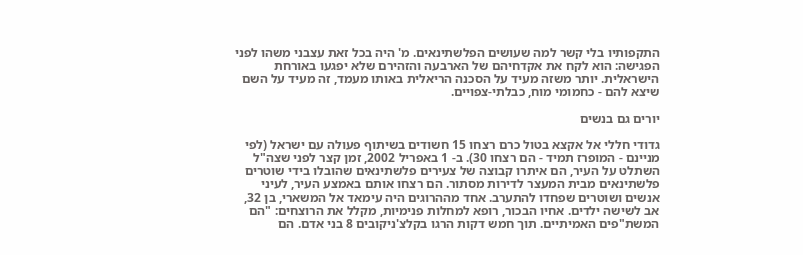התקפותיו בלי קשר למה שעושים הפלשתינאים. מ' היה בכל זאת עצבני משהו לפני הפגישה: הוא לקח את אקדחיהם של הארבעה והזהירם שלא יפגעו באורחת הישראלית. יותר משזה מעיד על הסכנה הריאלית באותו מעמד, זה מעיד על השם שיצא להם - כחמומי מוח, כבלתי-צפויים.

יורים גם בנשים

גדודי חללי אל אקצא בטול כרם רצחו 15 חשודים בשיתוף פעולה עם ישראל (לפי מניינם - המופרז תמיד - הם רצחו 30). ב- 1 באפריל 2002, זמן קצר לפני שצה"ל השתלט על העיר, הם איתרו קבוצה של צעירים פלשתינאים שהובלו בידי שוטרים פלשתינאים מבית המעצר לדירות מסתור. הם רצחו אותם באמצע העיר, לעיני אנשים ושוטרים שפחדו להתערב. אחד מההרוגים היה עימאד אל המשארי, בן 32, אב לשישה ילדים. אחיו הבכור, רופא למחלות פנימיות, מקלל את הרוצחים: "הם המשת"פים האמיתיים. תוך חמש דקות הרגו בקלצ'ניקובים 8 בני אדם. הם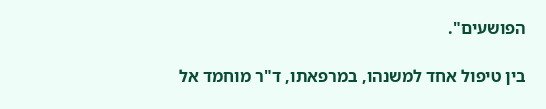הפושעים".

בין טיפול אחד למשנהו, במרפאתו, ד"ר מוחמד אל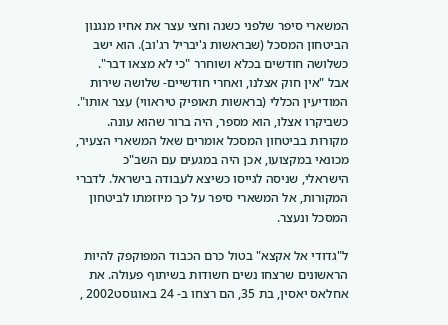המשארי סיפר שלפני כשנה וחצי עצר את אחיו מנגנון הביטחון המסכל (שבראשות ג'יבריל רג'וב). הוא ישב כשלושה חודשים בכלא ושוחרר "כי לא מצאו דבר". אבל "אין חוק אצלנו, ואחרי חודשיים- שלושה שירות המודיעין הכללי (בראשות תאופיק טיראווי) עצר אותו". כשביקרו אצלו, הוא מספר, היה ברור שהוא עונה. מקורות בביטחון המסכל אומרים שאל המשארי הצעיר, מכונאי במקצועו, אכן היה במגעים עם השב"כ הישראלי, שניסה לגייסו כשיצא לעבודה בישראל. לדברי המקורות, אל המשארי סיפר על כך מיוזמתו לביטחון המסכל ונעצר.

ל"גדודי אל אקצא" בטול כרם הכבוד המפוקפק להיות הראשונים שרצחו נשים חשודות בשיתוף פעולה. את אחלאס יאסין, בת 35, הם רצחו ב- 24 באוגוסט2002 ,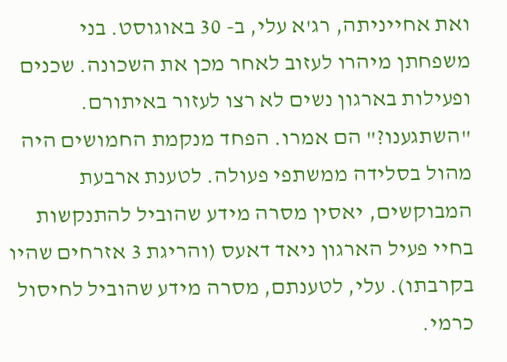ואת אחייניתה, רג'א עלי, ב- 30 באוגוסט. בני משפחתן מיהרו לעזוב לאחר מכן את השכונה. שכנים ופעילות בארגון נשים לא רצו לעזור באיתורם. "השתגענו?" הם אמרו. הפחד מנקמת החמושים היה מהול בסלידה ממשתפי פעולה. לטענת ארבעת המבוקשים, יאסין מסרה מידע שהוביל להתנקשות בחיי פעיל הארגון ניאד דאעס (והריגת 3 אזרחים שהיו בקרבתו). עלי, לטענתם, מסרה מידע שהוביל לחיסול כרמי.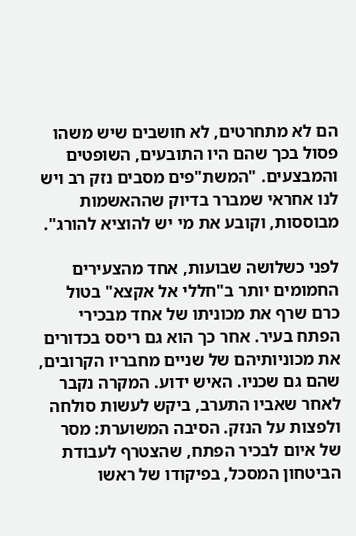הם לא מתחרטים, לא חושבים שיש משהו פסול בכך שהם היו התובעים, השופטים והמבצעים. "המשת"פים מסבים נזק רב ויש לנו אחראי שמברר בדיוק שההאשמות מבוססות, וקובע את מי יש להוציא להורג".

לפני כשלושה שבועות, אחד מהצעירים החמומים יותר ב"חללי אל אקצא" בטול כרם שרף את מכוניתו של אחד מבכירי הפתח בעיר. אחר כך הוא גם ריסס בכדורים את מכוניותיהם של שניים מחבריו הקרובים, שהם גם שכניו. האיש ידוע. המקרה נקבר לאחר שאביו התערב, ביקש לעשות סולחה ולפצות על הנזק. הסיבה המשוערת: מסר של איום לבכיר הפתח, שהצטרף לעבודת הביטחון המסכל, בפיקודו של ראשו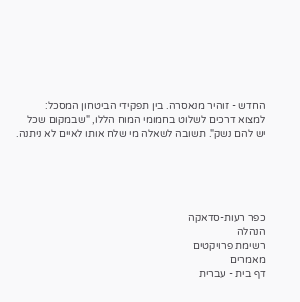החדש - זוהיר מנאסרה. בין תפקידי הביטחון המסכל: למצוא דרכים לשלוט בחמומי המוח הללו, "שבמקום שכל יש להם נשק". תשובה לשאלה מי שלח אותו לאיים לא ניתנה.





כפר רעות-סדאקה
הנהלה
רשימת פרויקטים
מאמרים
דף בית - עברית